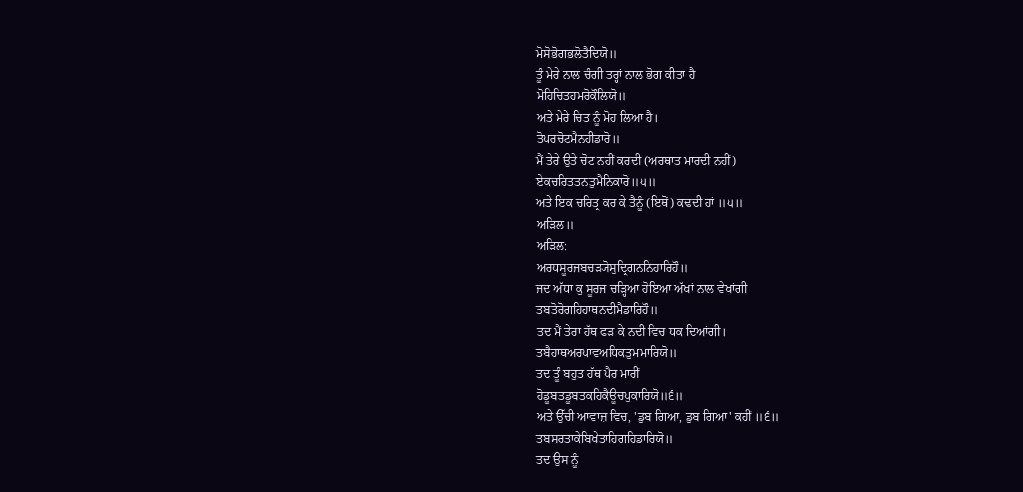ਮੋਸੋਭੋਗਭਲੋਤੈਦਿਯੋ॥
ਤੂੰ ਮੇਰੇ ਨਾਲ ਚੰਗੀ ਤਰ੍ਹਾਂ ਨਾਲ ਭੋਗ ਕੀਤਾ ਹੈ
ਮੋਹਿਚਿਤਹਮਰੋਕੌਲਿਯੋ॥
ਅਤੇ ਮੇਰੇ ਚਿਤ ਨੂੰ ਮੋਹ ਲਿਆ ਹੈ।
ਤੋਪਰਚੋਟਮੈਨਹੀਡਾਰੋ॥
ਮੈਂ ਤੇਰੇ ਉਤੇ ਚੋਟ ਨਹੀਂ ਕਰਦੀ (ਅਰਥਾਤ ਮਾਰਦੀ ਨਹੀਂ)
ਏਕਚਰਿਤਤਨਤੁਮੈਨਿਕਾਰੋ॥੫॥
ਅਤੇ ਇਕ ਚਰਿਤ੍ਰ ਕਰ ਕੇ ਤੈਨੂੰ (ਇਥੋਂ) ਕਢਦੀ ਹਾਂ ॥੫॥
ਅੜਿਲ॥
ਅੜਿਲ:
ਅਰਧਸੂਰਜਬਚੜ੍ਯੋਸੁਦ੍ਰਿਗਨਨਿਹਾਰਿਹੌ॥
ਜਦ ਅੱਧਾ ਕੁ ਸੂਰਜ ਚੜ੍ਹਿਆ ਹੋਇਆ ਅੱਖਾਂ ਨਾਲ ਵੇਖਾਂਗੀ
ਤਬਤੋਰੋਗਹਿਹਾਥਨਦੀਮੈਡਾਰਿਹੌ॥
ਤਦ ਮੈਂ ਤੇਰਾ ਹੱਥ ਫੜ ਕੇ ਨਦੀ ਵਿਚ ਧਕ ਦਿਆਂਗੀ।
ਤਬੈਹਾਥਅਰਪਾਵਅਧਿਕਤੁਮਮਾਰਿਯੋ॥
ਤਦ ਤੂੰ ਬਹੁਤ ਹੱਥ ਪੈਰ ਮਾਰੀਂ
ਹੋਡੂਬਤਡੂਬਤਕਹਿਕੈਊਚਪੁਕਾਰਿਯੋ॥੬॥
ਅਤੇ ਉੱਚੀ ਆਵਾਜ਼ ਵਿਚ, 'ਡੁਬ ਗਿਆ, ਡੁਬ ਗਿਆ' ਕਹੀਂ ॥੬॥
ਤਬਸਰਤਾਕੇਬਿਖੇਤਾਹਿਗਹਿਡਾਰਿਯੋ॥
ਤਦ ਉਸ ਨੂੰ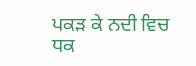ਪਕੜ ਕੇ ਨਦੀ ਵਿਚ ਧਕ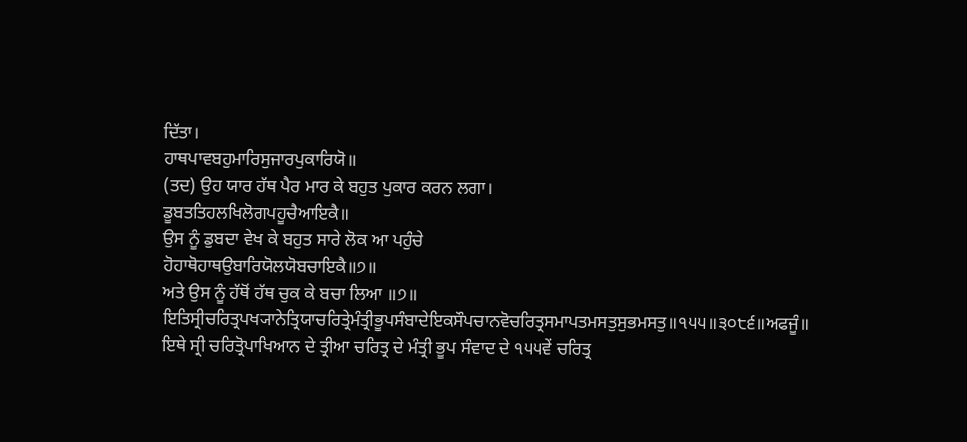ਦਿੱਤਾ।
ਹਾਥਪਾਵਬਹੁਮਾਰਿਸੁਜਾਰਪੁਕਾਰਿਯੋ॥
(ਤਦ) ਉਹ ਯਾਰ ਹੱਥ ਪੈਰ ਮਾਰ ਕੇ ਬਹੁਤ ਪੁਕਾਰ ਕਰਨ ਲਗਾ।
ਡੂਬਤਤਿਹਲਖਿਲੋਗਪਹੂਚੈਆਇਕੈ॥
ਉਸ ਨੂੰ ਡੁਬਦਾ ਵੇਖ ਕੇ ਬਹੁਤ ਸਾਰੇ ਲੋਕ ਆ ਪਹੁੰਚੇ
ਹੋਹਾਥੋਹਾਥਉਬਾਰਿਯੋਲਯੋਬਚਾਇਕੈ॥੭॥
ਅਤੇ ਉਸ ਨੂੰ ਹੱਥੋਂ ਹੱਥ ਚੁਕ ਕੇ ਬਚਾ ਲਿਆ ॥੭॥
ਇਤਿਸ੍ਰੀਚਰਿਤ੍ਰਪਖ੍ਯਾਨੇਤ੍ਰਿਯਾਚਰਿਤ੍ਰੇਮੰਤ੍ਰੀਭੂਪਸੰਬਾਦੇਇਕਸੌਪਚਾਨਵੋਚਰਿਤ੍ਰਸਮਾਪਤਮਸਤੁਸੁਭਮਸਤੁ॥੧੫੫॥੩੦੮੬॥ਅਫਜੂੰ॥
ਇਥੇ ਸ੍ਰੀ ਚਰਿਤ੍ਰੋਪਾਖਿਆਨ ਦੇ ਤ੍ਰੀਆ ਚਰਿਤ੍ਰ ਦੇ ਮੰਤ੍ਰੀ ਭੂਪ ਸੰਵਾਦ ਦੇ ੧੫੫ਵੇਂ ਚਰਿਤ੍ਰ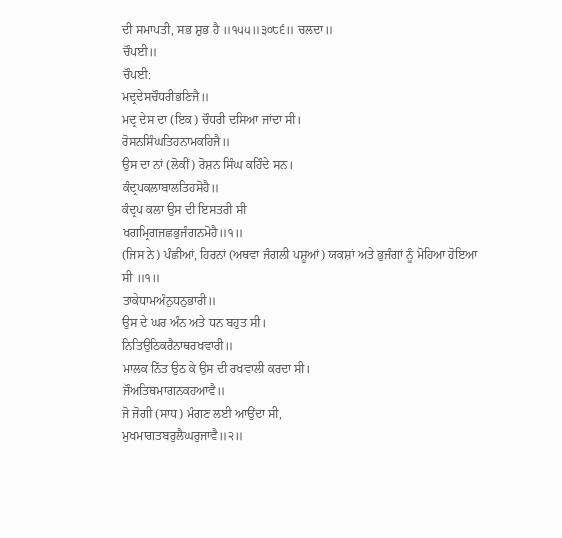ਦੀ ਸਮਾਪਤੀ, ਸਭ ਸ਼ੁਭ ਹੈ ॥੧੫੫॥੩੦੮੬॥ ਚਲਦਾ॥
ਚੌਪਈ॥
ਚੌਪਈ:
ਮਦ੍ਰਦੇਸਚੌਧਰੀਭਣਿਜੈ॥
ਮਦ੍ਰ ਦੇਸ ਦਾ (ਇਕ) ਚੌਧਰੀ ਦਸਿਆ ਜਾਂਦਾ ਸੀ।
ਰੋਸਨਸਿੰਘਤਿਹਨਾਮਕਹਿਜੈ॥
ਉਸ ਦਾ ਨਾਂ (ਲੋਕੀਂ) ਰੋਸ਼ਨ ਸਿੰਘ ਕਹਿੰਦੇ ਸਨ।
ਕੰਦ੍ਰਪਕਲਾਬਾਲਤਿਹਸੋਹੈ॥
ਕੰਦ੍ਰਪ ਕਲਾ ਉਸ ਦੀ ਇਸਤਰੀ ਸੀ
ਖਗਮ੍ਰਿਗਜਛਭੁਜੰਗਨਮੋਹੈ॥੧॥
(ਜਿਸ ਨੇ) ਪੰਛੀਆਂ, ਹਿਰਨਾਂ (ਅਥਵਾ ਜੰਗਲੀ ਪਸ਼ੂਆਂ) ਯਕਸ਼ਾਂ ਅਤੇ ਭੁਜੰਗਾਂ ਨੂੰ ਮੋਹਿਆ ਹੋਇਆ ਸੀ ॥੧॥
ਤਾਕੇਧਾਮਅੰਨੁਧਨੁਭਾਰੀ॥
ਉਸ ਦੇ ਘਰ ਅੰਨ ਅਤੇ ਧਨ ਬਹੁਤ ਸੀ।
ਨਿਤਿਉਠਿਕਰੈਨਾਥਰਖਵਾਰੀ॥
ਮਾਲਕ ਨਿੱਤ ਉਠ ਕੇ ਉਸ ਦੀ ਰਖਵਾਲੀ ਕਰਦਾ ਸੀ।
ਜੌਅਤਿਥਮਾਗਨਕਹਆਵੈ॥
ਜੋ ਜੋਗੀ (ਸਾਧ) ਮੰਗਣ ਲਈ ਆਉਂਦਾ ਸੀ,
ਮੁਖਮਾਗਤਬਰੁਲੈਘਰੁਜਾਵੈ॥੨॥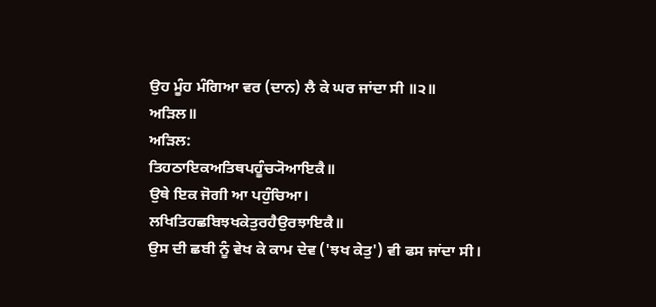ਉਹ ਮੂੰਹ ਮੰਗਿਆ ਵਰ (ਦਾਨ) ਲੈ ਕੇ ਘਰ ਜਾਂਦਾ ਸੀ ॥੨॥
ਅੜਿਲ॥
ਅੜਿਲ:
ਤਿਹਠਾਇਕਅਤਿਥਪਹੂੰਚ੍ਯੋਆਇਕੈ॥
ਉਥੇ ਇਕ ਜੋਗੀ ਆ ਪਹੁੰਚਿਆ।
ਲਖਿਤਿਹਛਬਿਝਖਕੇਤੁਰਹੈਉਰਝਾਇਕੈ॥
ਉਸ ਦੀ ਛਬੀ ਨੂੰ ਵੇਖ ਕੇ ਕਾਮ ਦੇਵ ('ਝਖ ਕੇਤੁ') ਵੀ ਫਸ ਜਾਂਦਾ ਸੀ।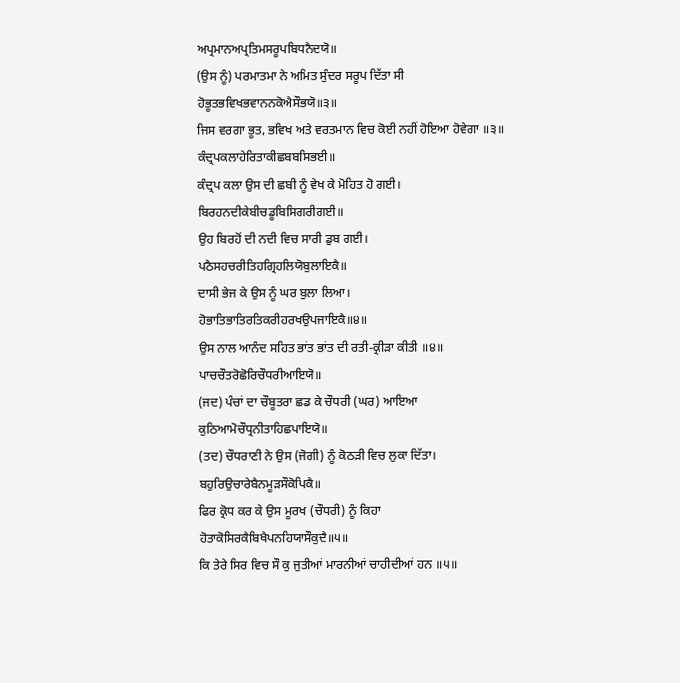ਅਪ੍ਰਮਾਨਅਪ੍ਰਤਿਮਸਰੂਪਬਿਧਨੈਦਯੋ॥
(ਉਸ ਨੂੰ) ਪਰਮਾਤਮਾ ਨੇ ਅਮਿਤ ਸੁੰਦਰ ਸਰੂਪ ਦਿੱਤਾ ਸੀ
ਹੋਭੂਤਭਵਿਖਭਵਾਨਨਕੋਐਸੌਭਯੋ॥੩॥
ਜਿਸ ਵਰਗਾ ਭੂਤ, ਭਵਿਖ ਅਤੇ ਵਰਤਮਾਨ ਵਿਚ ਕੋਈ ਨਹੀਂ ਹੋਇਆ ਹੋਵੇਗਾ ॥੩॥
ਕੰਦ੍ਰਪਕਲਾਹੇਰਿਤਾਕੀਛਬਬਸਿਭਈ॥
ਕੰਦ੍ਰਪ ਕਲਾ ਉਸ ਦੀ ਛਬੀ ਨੂੰ ਵੇਖ ਕੇ ਮੋਹਿਤ ਹੋ ਗਈ।
ਬਿਰਹਨਦੀਕੇਬੀਚਡੂਬਿਸਿਗਰੀਗਈ॥
ਉਹ ਬਿਰਹੋਂ ਦੀ ਨਦੀ ਵਿਚ ਸਾਰੀ ਡੁਬ ਗਈ।
ਪਠੈਸਹਚਰੀਤਿਹਗ੍ਰਿਹਲਿਯੋਬੁਲਾਇਕੈ॥
ਦਾਸੀ ਭੇਜ ਕੇ ਉਸ ਨੂੰ ਘਰ ਬੁਲਾ ਲਿਆ।
ਹੋਭਾਤਿਭਾਤਿਰਤਿਕਰੀਹਰਖਉਪਜਾਇਕੈ॥੪॥
ਉਸ ਨਾਲ ਆਨੰਦ ਸਹਿਤ ਭਾਂਤ ਭਾਂਤ ਦੀ ਰਤੀ-ਕ੍ਰੀੜਾ ਕੀਤੀ ॥੪॥
ਪਾਚਚੌਤਰੋਛੋਰਿਚੌਧਰੀਆਇਯੋ॥
(ਜਦ) ਪੰਚਾਂ ਦਾ ਚੌਬੂਤਰਾ ਛਡ ਕੇ ਚੌਧਰੀ (ਘਰ) ਆਇਆ
ਕੁਠਿਆਮੋਚੌਧ੍ਰਨੀਤਾਹਿਛਪਾਇਯੋ॥
(ਤਦ) ਚੌਧਰਾਣੀ ਨੇ ਉਸ (ਜੋਗੀ) ਨੂੰ ਕੋਠੜੀ ਵਿਚ ਲੁਕਾ ਦਿੱਤਾ।
ਬਹੁਰਿਉਚਾਰੇਬੈਨਮੂੜਸੌਕੋਪਿਕੈ॥
ਫਿਰ ਕ੍ਰੋਧ ਕਰ ਕੇ ਉਸ ਮੂਰਖ (ਚੌਧਰੀ) ਨੂੰ ਕਿਹਾ
ਹੋਤਾਕੋਸਿਰਕੈਬਿਖੈਪਨਹਿਯਾਸੌਕੁਦੈ॥੫॥
ਕਿ ਤੇਰੇ ਸਿਰ ਵਿਚ ਸੌ ਕੁ ਜੁਤੀਆਂ ਮਾਰਨੀਆਂ ਚਾਹੀਦੀਆਂ ਹਨ ॥੫॥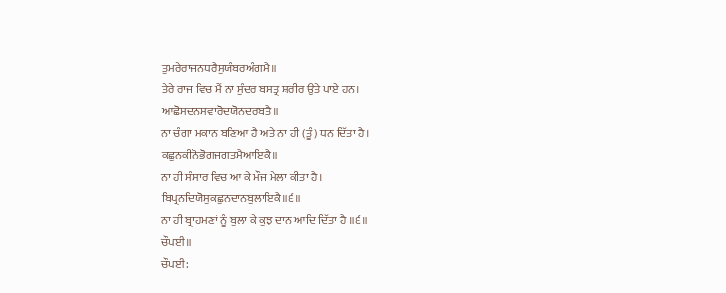ਤੁਮਰੇਰਾਜਨਧਰੈਸੁਯੰਬਰਅੰਗਮੈ॥
ਤੇਰੇ ਰਾਜ ਵਿਚ ਮੈਂ ਨਾ ਸੁੰਦਰ ਬਸਤ੍ਰ ਸ਼ਰੀਰ ਉਤੇ ਪਾਏ ਹਨ।
ਆਛੋਸਦਨਸਵਾਰੋਦਯੋਨਦਰਬਤੈ॥
ਨਾ ਚੰਗਾ ਮਕਾਨ ਬਣਿਆ ਹੈ ਅਤੇ ਨਾ ਹੀ (ਤੂੰ) ਧਨ ਦਿੱਤਾ ਹੈ।
ਕਛੁਨਕੀਨੋਭੋਗਜਗਤਮੈਆਇਕੈ॥
ਨਾ ਹੀ ਸੰਸਾਰ ਵਿਚ ਆ ਕੇ ਮੌਜ ਮੇਲਾ ਕੀਤਾ ਹੈ।
ਬਿਪ੍ਰਨਦਿਯੋਸੁਕਛੁਨਦਾਨਬੁਲਾਇਕੈ॥੬॥
ਨਾ ਹੀ ਬ੍ਰਾਹਮਣਾਂ ਨੂੰ ਬੁਲਾ ਕੇ ਕੁਝ ਦਾਨ ਆਦਿ ਦਿੱਤਾ ਹੈ ॥੬॥
ਚੌਪਈ॥
ਚੌਪਈ: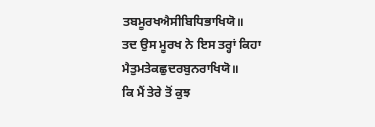ਤਬਮੂਰਖਐਸੀਬਿਧਿਭਾਖਿਯੋ॥
ਤਦ ਉਸ ਮੂਰਖ ਨੇ ਇਸ ਤਰ੍ਹਾਂ ਕਿਹਾ
ਮੈਤੁਮਤੇਕਛੁਦਰਬੁਨਰਾਖਿਯੋ॥
ਕਿ ਮੈਂ ਤੇਰੇ ਤੋਂ ਕੁਝ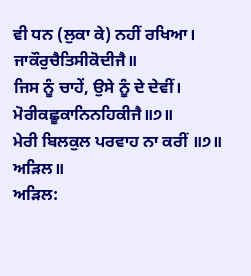ਵੀ ਧਨ (ਲੁਕਾ ਕੇ) ਨਹੀਂ ਰਖਿਆ।
ਜਾਕੌਰੁਚੈਤਿਸੀਕੋਦੀਜੈ॥
ਜਿਸ ਨੂੰ ਚਾਹੇਂ, ਉਸੇ ਨੂੰ ਦੇ ਦੇਵੀਂ।
ਮੋਰੀਕਛੂਕਾਨਿਨਹਿਕੀਜੈ॥੭॥
ਮੇਰੀ ਬਿਲਕੁਲ ਪਰਵਾਹ ਨਾ ਕਰੀਂ ॥੭॥
ਅੜਿਲ॥
ਅੜਿਲ: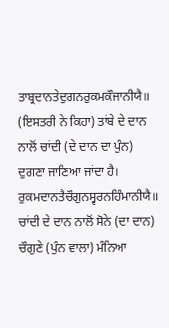ਤਾਬ੍ਰਦਾਨਤੇਦੁਗਨਰੁਕਮਕੌਜਾਨੀਯੈ॥
(ਇਸਤਰੀ ਨੇ ਕਿਹਾ) ਤਾਂਬੇ ਦੇ ਦਾਨ ਨਾਲੋਂ ਚਾਂਦੀ (ਦੇ ਦਾਨ ਦਾ ਪੁੰਨ) ਦੁਗਣਾ ਜਾਣਿਆ ਜਾਂਦਾ ਹੈ।
ਰੁਕਮਦਾਨਤੈਚੌਗੁਨਸ੍ਵਰਨਹਿੰਮਾਨੀਯੈ॥
ਚਾਂਦੀ ਦੇ ਦਾਨ ਨਾਲੋਂ ਸੋਨੇ (ਦਾ ਦਾਨ) ਚੌਗੁਣੇ (ਪੁੰਨ ਵਾਲਾ) ਮੰਨਿਆ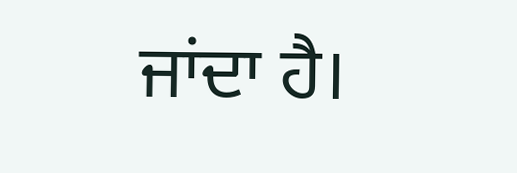ਜਾਂਦਾ ਹੈ।